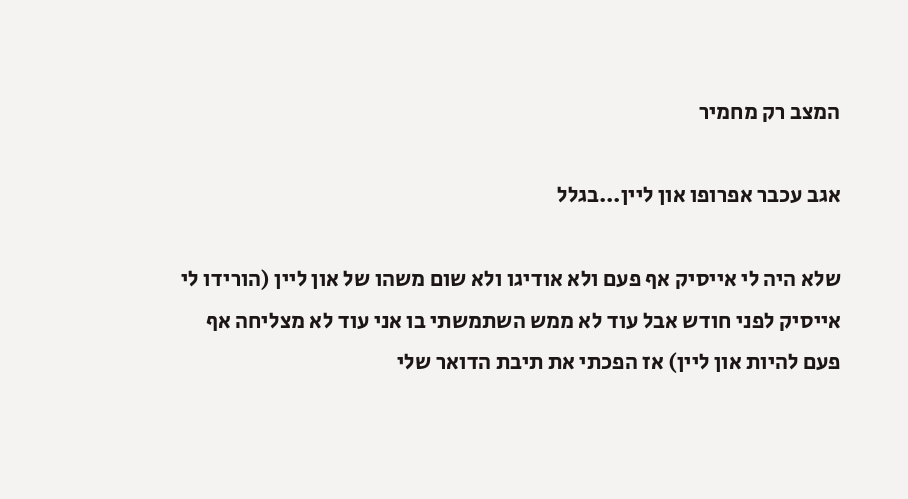המצב רק מחמיר

אגב עכבר אפרופו און ליין...בגלל

שלא היה לי אייסיק אף פעם ולא אודיגו ולא שום משהו של און ליין (הורידו לי אייסיק לפני חודש אבל עוד לא ממש השתמשתי בו אני עוד לא מצליחה אף פעם להיות און ליין) אז הפכתי את תיבת הדואר שלי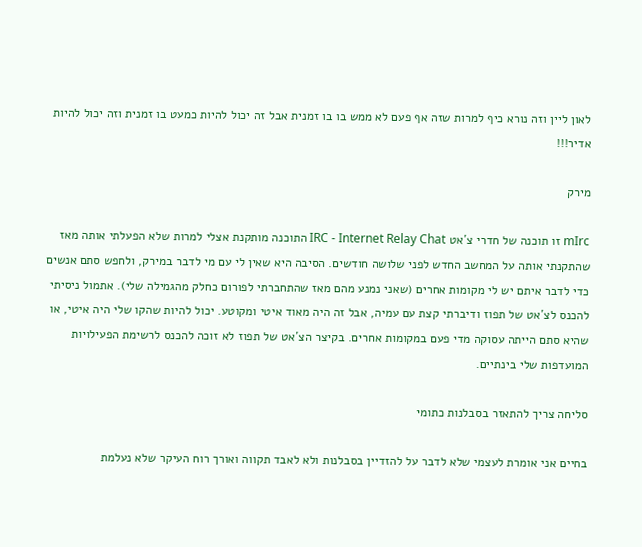לאון ליין וזה נורא כיף למרות שזה אף פעם לא ממש בו בו זמנית אבל זה יכול להיות כמעט בו זמנית וזה יכול להיות אדיר!!!

מירק

mIrc זו תוכנה של חדרי צ´אט IRC - Internet Relay Chat התוכנה מותקנת אצלי למרות שלא הפעלתי אותה מאז שהתקנתי אותה על המחשב החדש לפני שלושה חודשים. הסיבה היא שאין לי עם מי לדבר במירק, ולחפש סתם אנשים כדי לדבר איתם יש לי מקומות אחרים (שאני נמנע מהם מאז שהתחברתי לפורום כחלק מהגמילה שלי). אתמול ניסיתי להכנס לצ´אט של תפוז ודיברתי קצת עם עמיה, אבל זה היה מאוד איטי ומקוטע. יכול להיות שהקו שלי היה איטי, או שהיא סתם הייתה עסוקה מדי פעם במקומות אחרים. בקיצר הצ´אט של תפוז לא זוכה להכנס לרשימת הפעילויות המועדפות שלי בינתיים.

סליחה צריך להתאזר בסבלנות כתומי

בחיים אני אומרת לעצמי שלא לדבר על להזדיין בסבלנות ולא לאבד תקווה ואורך רוח העיקר שלא נעלמת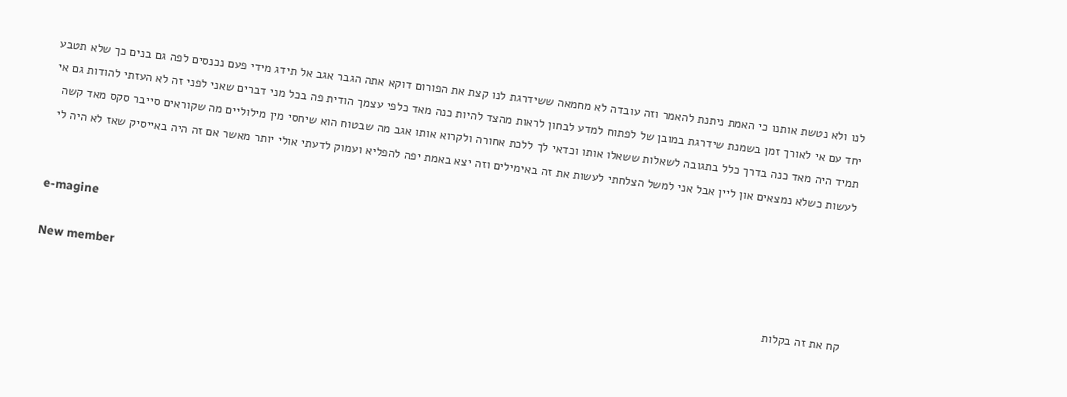לנו ולא נטשת אותנו כי האמת ניתנת להאמר וזה עובדה לא מחמאה ששידרגת לנו קצת את הפורום דוקא אתה הגבר אגב אל תידג מידי פעם נכנסים לפה גם בנים כך שלא תטבע יחד עם אי לאורך זמן בשמנת שידרגת במובן של לפתוח למדע לבחון לראות מהצד להיות כנה מאד כלפי עצמך הודית פה בכל מני דברים שאני לפני זה לא העזתי להודות גם אי תמיד היה מאד כנה בדרך כלל בתגובה לשאלות ששאלו אותו וכדאי לך ללכת אחורה ולקרוא אותו אגב מה שבטוח הוא שיחסי מין מילוליים מה שקוראים סייבר סקס מאד קשה לעשות כשלא נמצאים און ליין אבל אני למשל הצלחתי לעשות את זה באימילים וזה יצא באמת יפה להפליא ועמוק לדעתי אולי יותר מאשר אם זה היה באייסיק שאז לא היה לי


e-magine

New member
קח את זה בקלות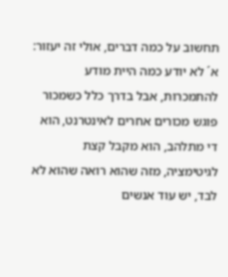תחשוב על כמה דברים, אולי זה יעזור: א´ לא יודע כמה היית מודע להתמכרות, אבל בדרך כלל כשמכור פוגש מכורים אחרים לאינטרנט, הוא די מתלהב, הוא מקבל קצת לגיטימציה, מזה שהוא רואה שהוא לא לבד, יש עוד אנשים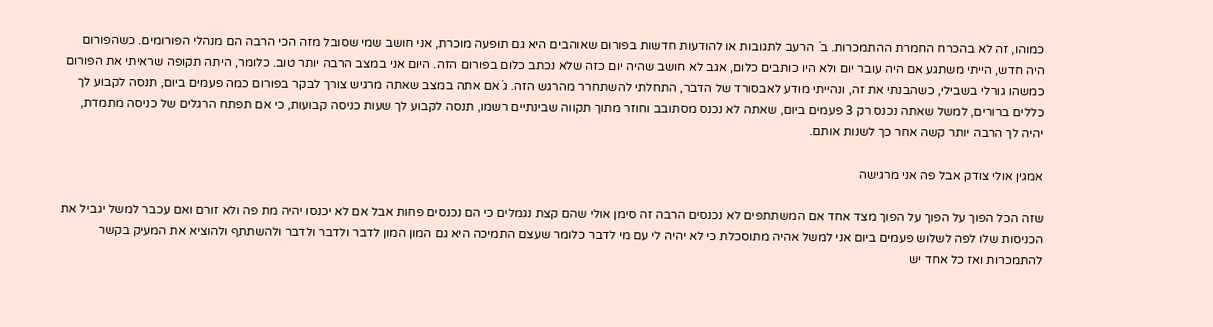כמוהו, זה לא בהכרח החמרת ההתמכרות. ב´ הרעב לתגובות או להודעות חדשות בפורום שאוהבים היא גם תופעה מוכרת, אני חושב שמי שסובל מזה הכי הרבה הם מנהלי הפורומים. כשהפורום היה חדש, הייתי משתגע אם היה עובר יום ולא היו כותבים כלום, אגב לא חושב שהיה יום כזה שלא נכתב כלום בפורום הזה. היום אני במצב הרבה יותר טוב. כלומר, היתה תקופה שראיתי את הפורום כמשהו גורלי בשבילי, כשהבנתי את זה, ונהייתי מודע לאבסורד של הדבר, התחלתי להשתחרר מהרגש הזה. ג´אם אתה במצב שאתה מרגיש צורך לבקר בפורום כמה פעמים ביום, תנסה לקבוע לך כללים ברורים, למשל שאתה נכנס רק 3 פעמים ביום, שאתה לא נכנס מסתובב וחוזר מתוך תקווה שבינתיים רשמו, תנסה לקבוע לך שעות כניסה קבועות, כי אם תפתח הרגלים של כניסה מתמדת, יהיה לך הרבה יותר קשה אחר כך לשנות אותם.

אמגין אולי צודק אבל פה אני מרגישה

שזה הכל הפוך על הפוך על הפוך מצד אחד אם המשתתפים לא נכנסים הרבה זה סימן אולי שהם קצת נגמלים כי הם נכנסים פחות אבל אם לא יכנסו יהיה מת פה ולא זורם ואם עכבר למשל יגביל את הכניסות שלו לפה לשלוש פעמים ביום אני למשל אהיה מתוסכלת כי לא יהיה לי עם מי לדבר כלומר שעצם התמיכה היא גם המון המון לדבר ולדבר ולדבר ולהשתתף ולהוציא את המעיק בקשר להתמכרות ואז כל אחד יש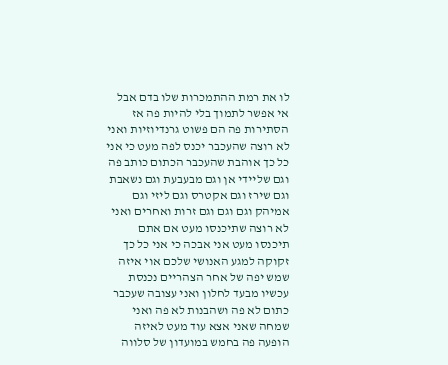לו את רמת ההתמכרות שלו בדם אבל אי אפשר לתמוך בלי להיות פה אז הסתירות פה הם פשוט גרנדיוזיות ואני לא רוצה שהעכבר יכנס לפה מעט כי אני כל כך אוהבת שהעכבר הכתום כותב פה וגם שליידי אן וגם מבעבעת וגם נשאבת וגם שירז וגם אקטרס וגם ליזי וגם אמיהק וגם וגם וגם זרות ואחרים ואני לא רוצה שתיכנסו מעט אם אתם תיכנסו מעט אני אבכה כי אני כל כך זקוקה למגע האנושי שלכם אוי איזה שמש יפה של אחר הצהריים נכנסת עכשיו מבעד לחלון ואני עצובה שעכבר כתום לא פה ושהבנות לא פה ואני שמחה שאני אצא עוד מעט לאיזה הופעה פה בחמש במועדון של סלווה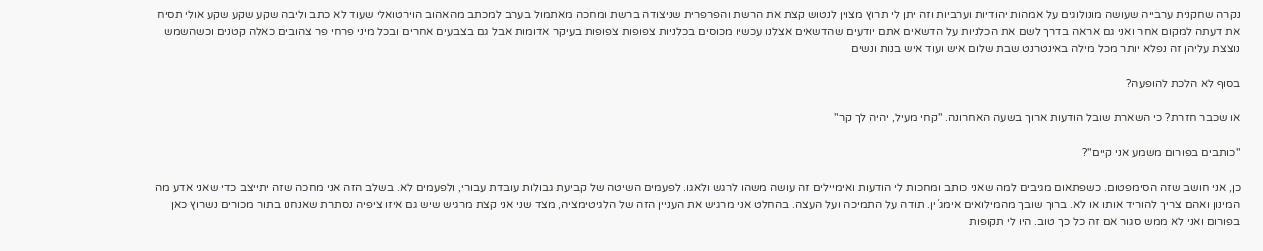נקרה שחקנית ערבייה שעושה מונולוגים על אמהות יהודיות וערביות וזה יתן לי תרוץ מצוין לנטוש קצת את הרשת והפרפרית שניצודה ברשת ומחכה מאתמול בערב למכתב מהאהוב הוירטואלי שעוד לא כתב וליבה שקע שקע שקע אולי תסיח את דעתה למקום אחר ואני גם אראה בדרך לשם את הכלניות על הדשאים אתם יודעים שהדשאים אצלנו עכשיו מכוסים בכלניות צפופות צפופות בעיקר אדומות אבל גם בצבעים אחרים ובכל מיני פרחי פר צהובים כאלה קטנים וכשהשמש נוצצת עליהן זה נפלא יותר מכל מילה באינטרנט שבת שלום איש ועוד איש בנות ונשים

בסוף לא הלכת להופעה?

או שכבר חזרת? כי השארת שובל הודעות ארוך בשעה האחרונה. "קחי מעיל, יהיה לך קר"

"כותבים בפורום משמע אני קיים"?

כן, אני חושב שזה הסימפטום. כשפתאום מגיבים למה שאני כותב ומחכות לי הודעות ואימיילים זה עושה משהו לרגש ולאגו. לפעמים השיטה של קביעת גבולות עובדת עבורי, ולפעמים לא. בשלב הזה אני מחכה שזה יתייצב כדי שאני אדע מה המינון ואהם צריך להוריד אותו או לא. ברוך שובך מהמילואים אימג´ין. תודה על התמיכה ועל העצה. בהחלט אני מרגיש את העניין הזה של הלגיטימציה, מצד שני אני קצת מרגיש שיש גם איזו ציפיה נסתרת שאנחנו בתור מכורים נשרוץ כאן בפורום ואני לא ממש סגור אם זה כל כך טוב. היו לי תקופות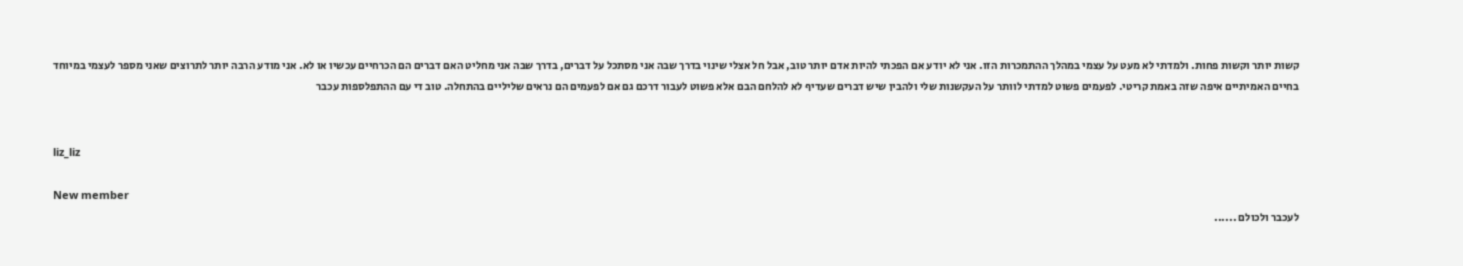קשות יותר וקשות פחות. ולמדתי לא מעט על עצמי במהלך ההתמכרות הזו. אני לא יודע אם הפכתי להיות אדם יותר טוב, אבל חל אצלי שינוי בדרך שבה אני מסתכל על דברים, בדרך שבה אני מחליט האם דברים הם הכרחיים עכשיו או לא. אני מודע הרבה יותר לתרוצים שאני מספר לעצמי במיוחד בחיים האמיתיים איפה שזה באמת קריטי. לפעמים פשוט למדתי לוותר על העקשנות שלי ולהבין שיש דברים שעדיף לא להלחם הבם אלא פשוט לעבור דרכם גם אם לפעמים הם נראים שליליים בהתחלה. טוב די עם ההתפלספות עכבר


liz_liz

New member
לעכבר ולכולם ......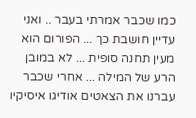כמו שכבר אמרתי בעבר .. ואני עדיין חושבת כך ... הפורום הוא מעין תחנה סופית ... לא במובן הרע של המילה ... אחרי שכבר עברנו את הצאטים אודיגו איסיקיו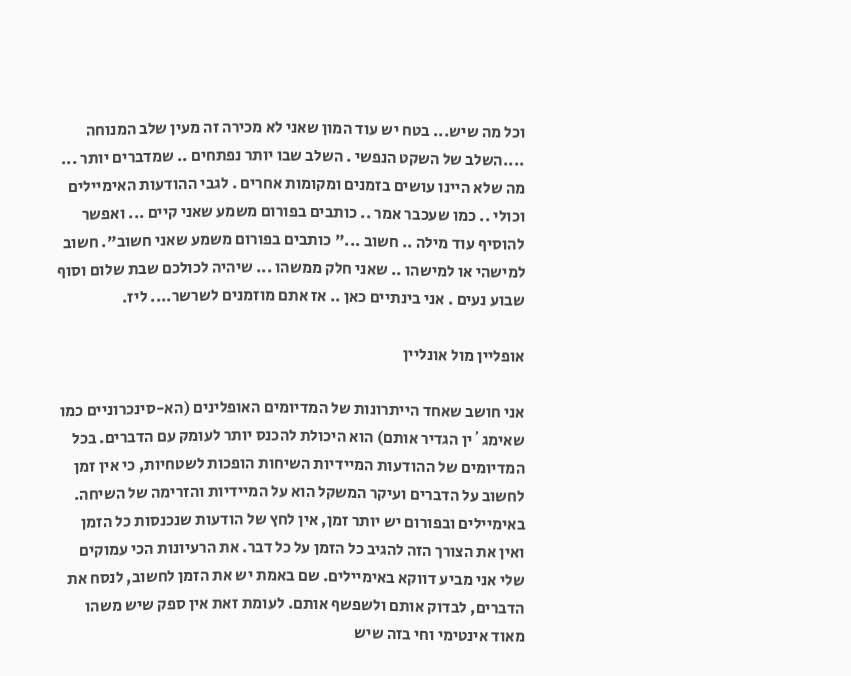וכל מה שיש... בטח יש עוד המון שאני לא מכירה זה מעין שלב המנוחה ....השלב של השקט הנפשי . השלב שבו יותר נפתחים .. שמדברים יותר ... מה שלא היינו עושים בזמנים ומקומות אחרים . לגבי ההודעות האימיילים וכולי .. כמו שעכבר אמר .. כותבים בפורום משמע שאני קיים ... ואפשר להוסיף עוד מילה .. חשוב ..." כותבים בפורום משמע שאני חשוב". חשוב למישהי או למישהו .. שאני חלק ממשהו ... שיהיה לכולכם שבת שלום וסוף שבוע נעים . אני בינתיים כאן .. אז אתם מוזמנים לשרשר.... ליז.

אופליין מול אונליין

אני חושב שאחד הייתרונות של המדיומים האופלינים (הא-סינכרוניים כמו שאימג´ין הגדיר אותם) הוא היכולת להכנס יותר לעומק עם הדברים. בכל המדיומים של ההודעות המיידיות השיחות הופכות לשטחיות, כי אין זמן לחשוב על הדברים ועיקר המשקל הוא על המיידיות והזרימה של השיחה. באימיילים ובפורום יש יותר זמן, אין לחץ של הודעות שנכנסות כל הזמן ואין את הצורך הזה להגיב כל הזמן על כל דבר. את הרעיונות הכי עמוקים שלי אני מביע דווקא באימיילים. שם באמת יש את הזמן לחשוב, לנסח את הדברים, לבדוק אותם ולשפשף אותם. לעומת זאת אין ספק שיש משהו מאוד אינטימי וחי בזה שיש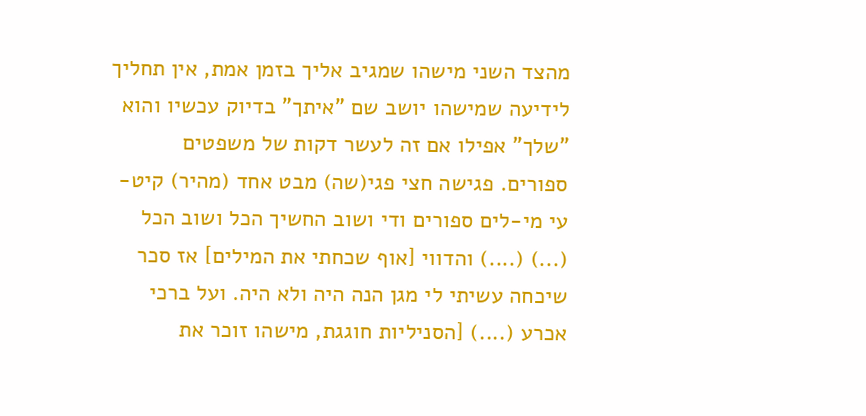מהצד השני מישהו שמגיב אליך בזמן אמת, אין תחליך לידיעה שמישהו יושב שם "איתך" בדיוק עכשיו והוא "שלך" אפילו אם זה לעשר דקות של משפטים ספורים. פגישה חצי פגי(שה) מבט אחד (מהיר) קיט-עי מי-לים ספורים ודי ושוב החשיך הכל ושוב הכל (...) (....) והדווי [אוף שכחתי את המילים] אז סכר שיכחה עשיתי לי מגן הנה היה ולא היה. ועל ברכי אכרע (....) [הסניליות חוגגת, מישהו זוכר את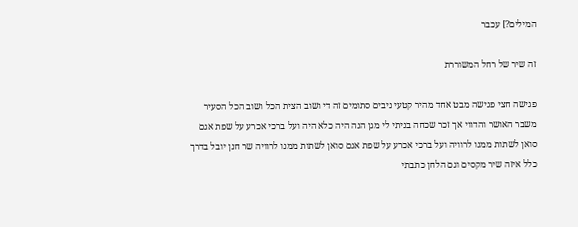המילים?] עכבר

זה שיר של רחל המשוררת

פגישה חצי פגישה מבט אחד מהיר קטעי ניבים סתומים זה די ושוב הצית הכל ושוב הכל הסעיר משבר האושר והדווי אך זכר שכחה בניתי לי מגן הנה היה כלא היה ועל ברכי אכרע על שפת אגם סואן לשתות ממנו לרוויה ועל ברכי אכרע על שפת אגם סואן לשתות ממנו לרוויה שר חנן יובל בדרך כלל איזה שיר מקסים וגם הלחן כתבתי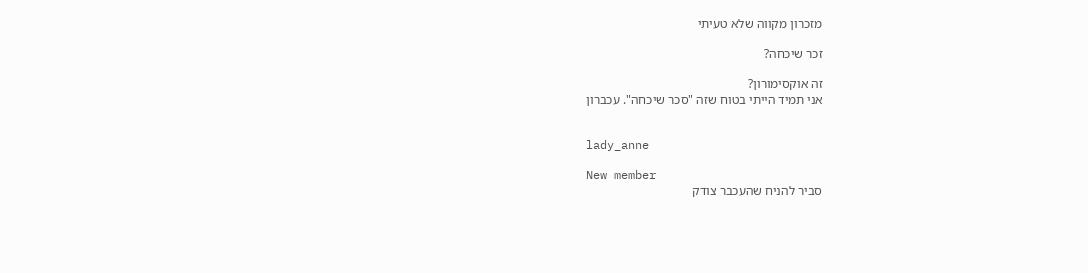מזכרון מקווה שלא טעיתי

זכר שיכחה?

זה אוקסימורון?
אני תמיד הייתי בטוח שזה "סכר שיכחה". עכברון


lady_anne

New member
סביר להניח שהעכבר צודק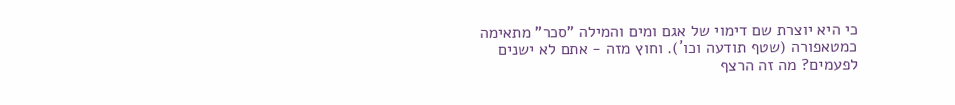כי היא יוצרת שם דימוי של אגם ומים והמילה "סכר" מתאימה כמטאפורה (שטף תודעה וכו´). וחוץ מזה - אתם לא ישנים לפעמים? מה זה הרצף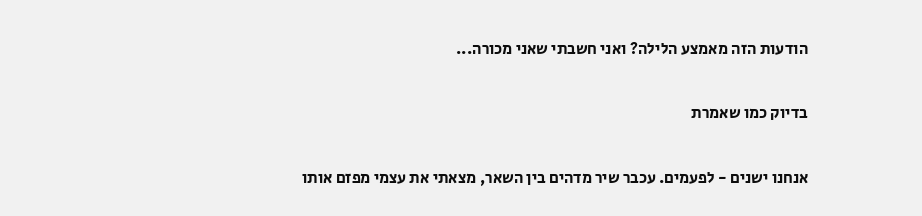הודעות הזה מאמצע הלילה? ואני חשבתי שאני מכורה...

בדיוק כמו שאמרת

אנחנו ישנים - לפעמים. עכבר שיר מדהים בין השאר, מצאתי את עצמי מפזם אותו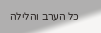כל הערב והלילה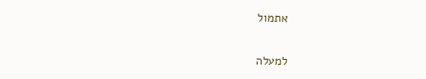אתמול

למעלה